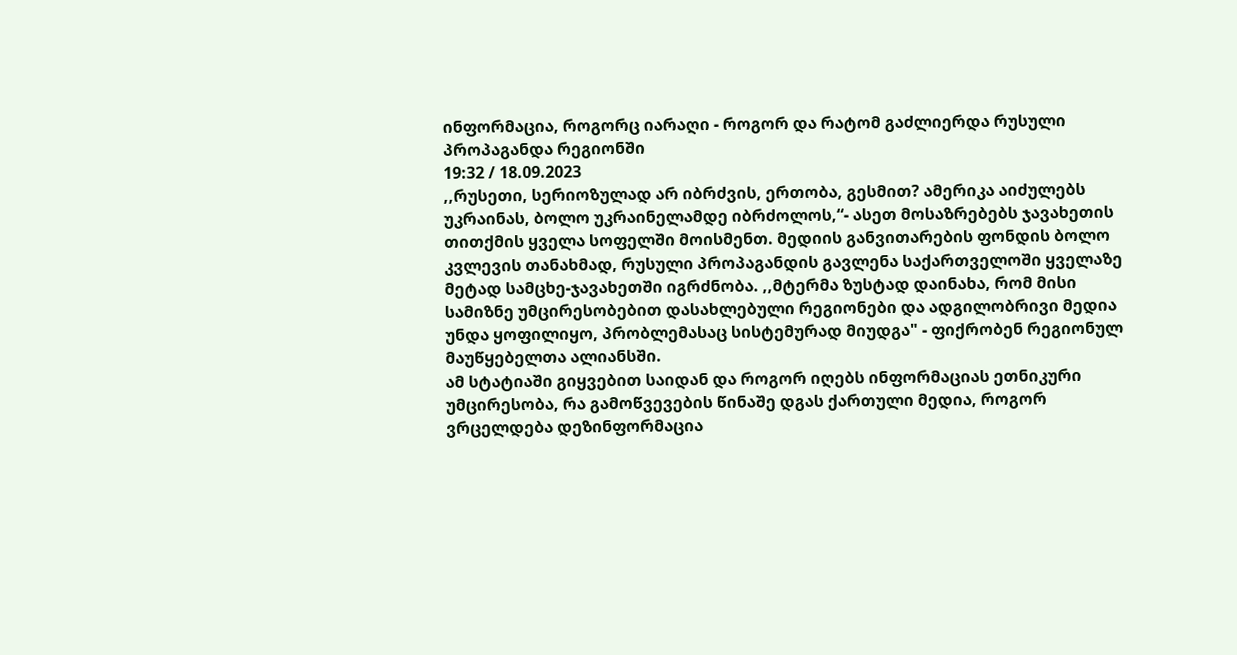ინფორმაცია, როგორც იარაღი - როგორ და რატომ გაძლიერდა რუსული პროპაგანდა რეგიონში
19:32 / 18.09.2023
,,რუსეთი, სერიოზულად არ იბრძვის, ერთობა, გესმით? ამერიკა აიძულებს უკრაინას, ბოლო უკრაინელამდე იბრძოლოს,“- ასეთ მოსაზრებებს ჯავახეთის თითქმის ყველა სოფელში მოისმენთ. მედიის განვითარების ფონდის ბოლო კვლევის თანახმად, რუსული პროპაგანდის გავლენა საქართველოში ყველაზე მეტად სამცხე-ჯავახეთში იგრძნობა. ,,მტერმა ზუსტად დაინახა, რომ მისი სამიზნე უმცირესობებით დასახლებული რეგიონები და ადგილობრივი მედია უნდა ყოფილიყო, პრობლემასაც სისტემურად მიუდგა" - ფიქრობენ რეგიონულ მაუწყებელთა ალიანსში.
ამ სტატიაში გიყვებით საიდან და როგორ იღებს ინფორმაციას ეთნიკური უმცირესობა, რა გამოწვევების წინაშე დგას ქართული მედია, როგორ ვრცელდება დეზინფორმაცია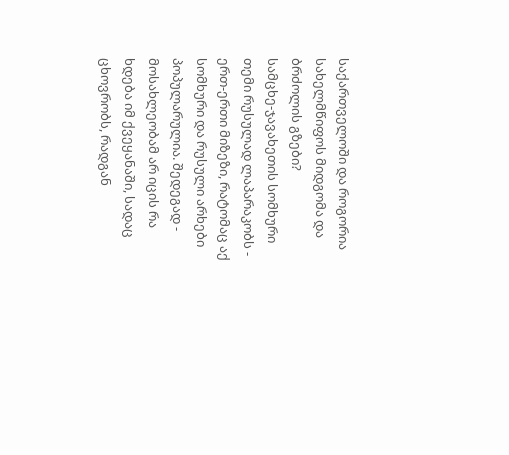საქართველოში და როგორია სახელმწიფოს მიდგომა და ბრძოლის გზები?
სამცხე-ჯავახეთის სომხური თემი რუსულად ლაპარაკობს - ერთ-ერთი მიზეზი, რატომაც აქ სომხური და რუსული არხები პოპულარულია. შედეგად - მოსახლეობამ არ იცის რა ხდება იმ ქვეყანაში, სადაც ცხოვრობს, რადგან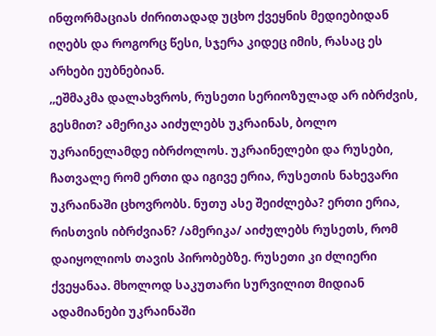ინფორმაციას ძირითადად უცხო ქვეყნის მედიებიდან იღებს და როგორც წესი, სჯერა კიდეც იმის, რასაც ეს არხები ეუბნებიან.
,,ეშმაკმა დალახვროს, რუსეთი სერიოზულად არ იბრძვის, გესმით? ამერიკა აიძულებს უკრაინას, ბოლო უკრაინელამდე იბრძოლოს. უკრაინელები და რუსები, ჩათვალე რომ ერთი და იგივე ერია, რუსეთის ნახევარი უკრაინაში ცხოვრობს. ნუთუ ასე შეიძლება? ერთი ერია, რისთვის იბრძვიან? /ამერიკა/ აიძულებს რუსეთს, რომ დაიყოლიოს თავის პირობებზე. რუსეთი კი ძლიერი ქვეყანაა. მხოლოდ საკუთარი სურვილით მიდიან ადამიანები უკრაინაში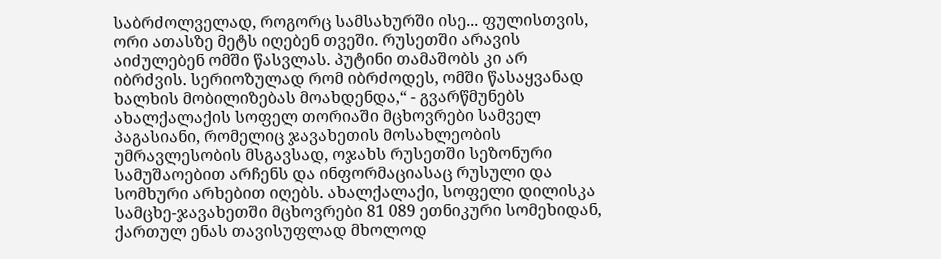საბრძოლველად, როგორც სამსახურში ისე... ფულისთვის, ორი ათასზე მეტს იღებენ თვეში. რუსეთში არავის აიძულებენ ომში წასვლას. პუტინი თამაშობს კი არ იბრძვის. სერიოზულად რომ იბრძოდეს, ომში წასაყვანად ხალხის მობილიზებას მოახდენდა,“ - გვარწმუნებს ახალქალაქის სოფელ თორიაში მცხოვრები სამველ პაგასიანი, რომელიც ჯავახეთის მოსახლეობის უმრავლესობის მსგავსად, ოჯახს რუსეთში სეზონური სამუშაოებით არჩენს და ინფორმაციასაც რუსული და სომხური არხებით იღებს. ახალქალაქი, სოფელი დილისკა
სამცხე-ჯავახეთში მცხოვრები 81 089 ეთნიკური სომეხიდან, ქართულ ენას თავისუფლად მხოლოდ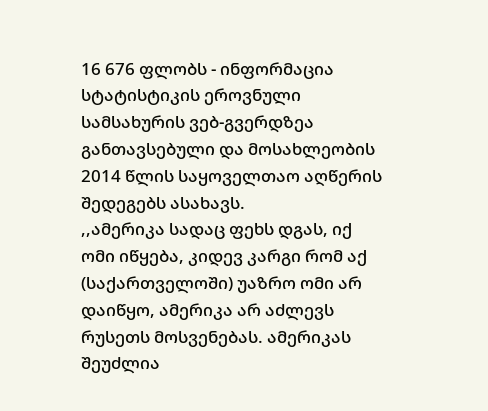16 676 ფლობს - ინფორმაცია სტატისტიკის ეროვნული სამსახურის ვებ-გვერდზეა განთავსებული და მოსახლეობის 2014 წლის საყოველთაო აღწერის შედეგებს ასახავს.
,,ამერიკა სადაც ფეხს დგას, იქ ომი იწყება, კიდევ კარგი რომ აქ (საქართველოში) უაზრო ომი არ დაიწყო, ამერიკა არ აძლევს რუსეთს მოსვენებას. ამერიკას შეუძლია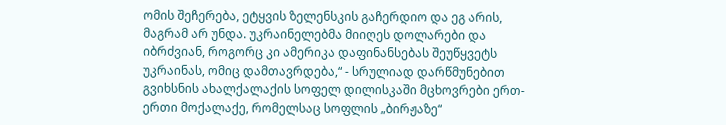ომის შეჩერება, ეტყვის ზელენსკის გაჩერდიო და ეგ არის, მაგრამ არ უნდა. უკრაინელებმა მიიღეს დოლარები და იბრძვიან, როგორც კი ამერიკა დაფინანსებას შეუწყვეტს უკრაინას, ომიც დამთავრდება,“ - სრულიად დარწმუნებით გვიხსნის ახალქალაქის სოფელ დილისკაში მცხოვრები ერთ-ერთი მოქალაქე, რომელსაც სოფლის „ბირჟაზე“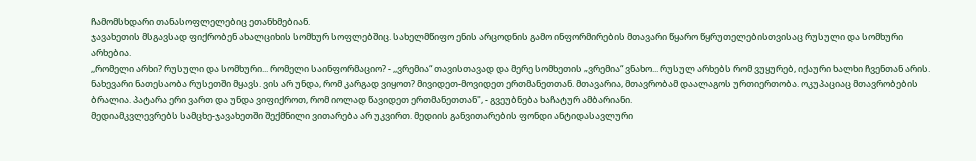ჩამომსხდარი თანასოფლელებიც ეთანხმებიან.
ჯავახეთის მსგავსად ფიქრობენ ახალციხის სომხურ სოფლებშიც. სახელმწიფო ენის არცოდნის გამო ინფორმირების მთავარი წყარო წყრუთელებისთვისაც რუსული და სომხური არხებია.
,,რომელი არხი? რუსული და სომხური... რომელი საინფორმაციო? - ,,ვრემია“ თავისთავად და მერე სომხეთის „ვრემია“ ვნახო... რუსულ არხებს რომ ვუყურებ, იქაური ხალხი ჩვენთან არის. ნახევარი ნათესაობა რუსეთში მყავს. ვის არ უნდა, რომ კარგად ვიყოთ? მივიდეთ-მოვიდეთ ერთმანეთთან. მთავარია, მთავრობამ დაალაგოს ურთიერთობა. ოკუპაციაც მთავრობების ბრალია. პატარა ერი ვართ და უნდა ვიფიქროთ, რომ იოლად წავიდეთ ერთმანეთთან", - გვეუბნება ხაჩატურ ამბარიანი.
მედიამკვლევრებს სამცხე-ჯავახეთში შექმნილი ვითარება არ უკვირთ. მედიის განვითარების ფონდი ანტიდასავლური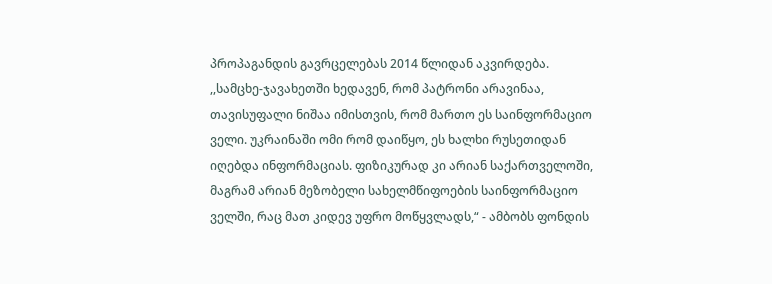პროპაგანდის გავრცელებას 2014 წლიდან აკვირდება.
,,სამცხე-ჯავახეთში ხედავენ, რომ პატრონი არავინაა, თავისუფალი ნიშაა იმისთვის, რომ მართო ეს საინფორმაციო ველი. უკრაინაში ომი რომ დაიწყო, ეს ხალხი რუსეთიდან იღებდა ინფორმაციას. ფიზიკურად კი არიან საქართველოში, მაგრამ არიან მეზობელი სახელმწიფოების საინფორმაციო ველში, რაც მათ კიდევ უფრო მოწყვლადს,“ - ამბობს ფონდის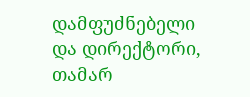დამფუძნებელი და დირექტორი, თამარ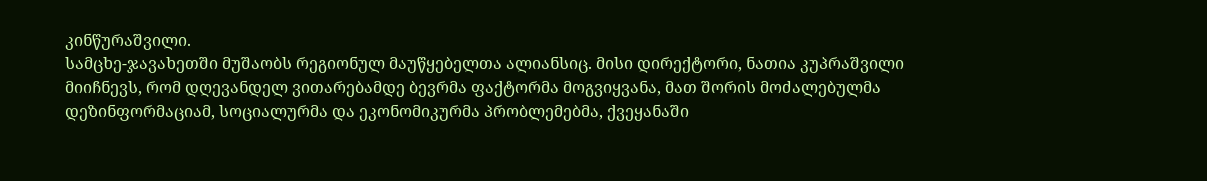კინწურაშვილი.
სამცხე-ჯავახეთში მუშაობს რეგიონულ მაუწყებელთა ალიანსიც. მისი დირექტორი, ნათია კუპრაშვილი მიიჩნევს, რომ დღევანდელ ვითარებამდე ბევრმა ფაქტორმა მოგვიყვანა, მათ შორის მოძალებულმა დეზინფორმაციამ, სოციალურმა და ეკონომიკურმა პრობლემებმა, ქვეყანაში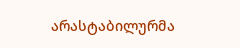არასტაბილურმა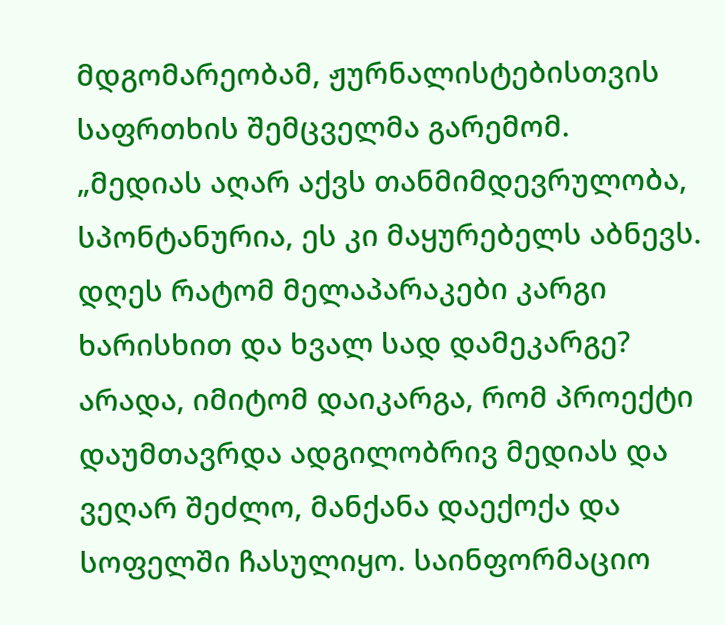მდგომარეობამ, ჟურნალისტებისთვის საფრთხის შემცველმა გარემომ.
„მედიას აღარ აქვს თანმიმდევრულობა, სპონტანურია, ეს კი მაყურებელს აბნევს. დღეს რატომ მელაპარაკები კარგი ხარისხით და ხვალ სად დამეკარგე? არადა, იმიტომ დაიკარგა, რომ პროექტი დაუმთავრდა ადგილობრივ მედიას და ვეღარ შეძლო, მანქანა დაექოქა და სოფელში ჩასულიყო. საინფორმაციო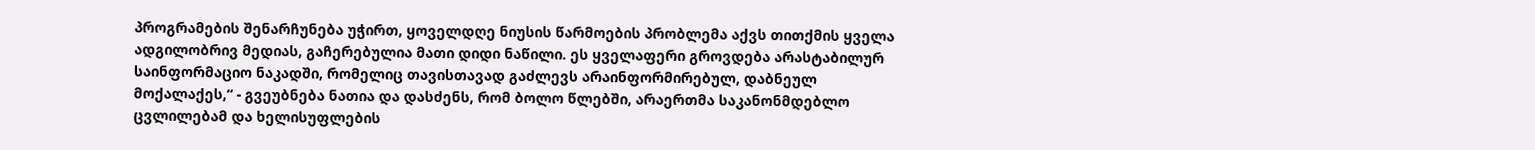პროგრამების შენარჩუნება უჭირთ, ყოველდღე ნიუსის წარმოების პრობლემა აქვს თითქმის ყველა ადგილობრივ მედიას, გაჩერებულია მათი დიდი ნაწილი. ეს ყველაფერი გროვდება არასტაბილურ საინფორმაციო ნაკადში, რომელიც თავისთავად გაძლევს არაინფორმირებულ, დაბნეულ მოქალაქეს,“ - გვეუბნება ნათია და დასძენს, რომ ბოლო წლებში, არაერთმა საკანონმდებლო ცვლილებამ და ხელისუფლების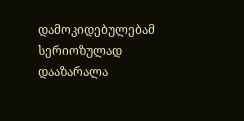დამოკიდებულებამ სერიოზულად დააზარალა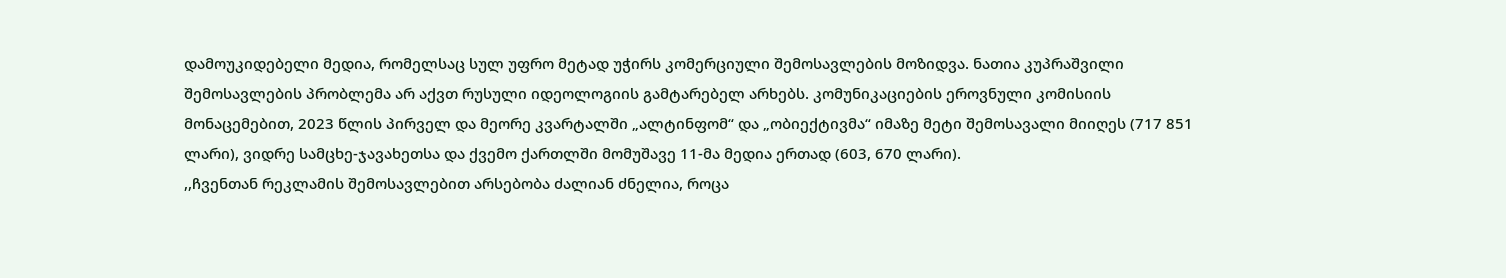დამოუკიდებელი მედია, რომელსაც სულ უფრო მეტად უჭირს კომერციული შემოსავლების მოზიდვა. ნათია კუპრაშვილი
შემოსავლების პრობლემა არ აქვთ რუსული იდეოლოგიის გამტარებელ არხებს. კომუნიკაციების ეროვნული კომისიის მონაცემებით, 2023 წლის პირველ და მეორე კვარტალში „ალტინფომ“ და „ობიექტივმა“ იმაზე მეტი შემოსავალი მიიღეს (717 851 ლარი), ვიდრე სამცხე-ჯავახეთსა და ქვემო ქართლში მომუშავე 11-მა მედია ერთად (603, 670 ლარი).
,,ჩვენთან რეკლამის შემოსავლებით არსებობა ძალიან ძნელია, როცა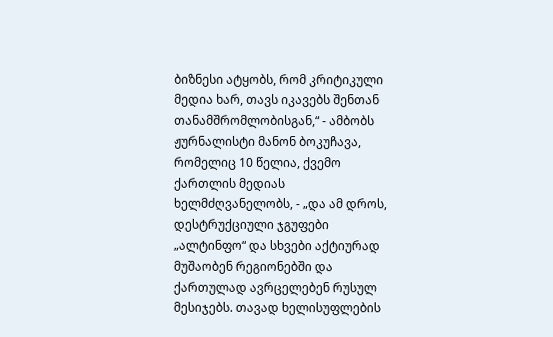ბიზნესი ატყობს, რომ კრიტიკული მედია ხარ, თავს იკავებს შენთან თანამშრომლობისგან,“ - ამბობს ჟურნალისტი მანონ ბოკუჩავა, რომელიც 10 წელია, ქვემო ქართლის მედიას ხელმძღვანელობს, - „და ამ დროს, დესტრუქციული ჯგუფები „ალტინფო“ და სხვები აქტიურად მუშაობენ რეგიონებში და ქართულად ავრცელებენ რუსულ მესიჯებს. თავად ხელისუფლების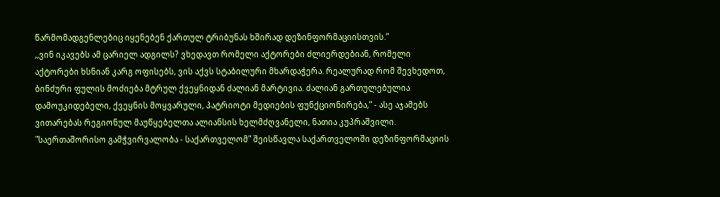წარმომადგენლებიც იყენებენ ქართულ ტრიბუნას ხშირად დეზინფორმაციისთვის.“
,,ვინ იკავებს ამ ცარიელ ადგილს? ვხედავთ რომელი აქტორები ძლიერდებიან, რომელი აქტორები ხსნიან კარგ ოფისებს, ვის აქვს სტაბილური მხარდაჭერა. რეალურად რომ შევხედოთ, ბინძური ფულის მოძიება მტრულ ქვეყნიდან ძალიან მარტივია. ძალიან გართულებულია დამოუკიდებელი, ქვეყნის მოყვარული, პატრიოტი მედიების ფუნქციონირება,“ - ასე აჯამებს ვითარებას რეგიონულ მაუწყებელთა ალიანსის ხელმძღვანელი, ნათია კუპრაშვილი.
"საერთაშორისო გამჭვირვალობა - საქართველომ" შეისწავლა საქართველოში დეზინფორმაციის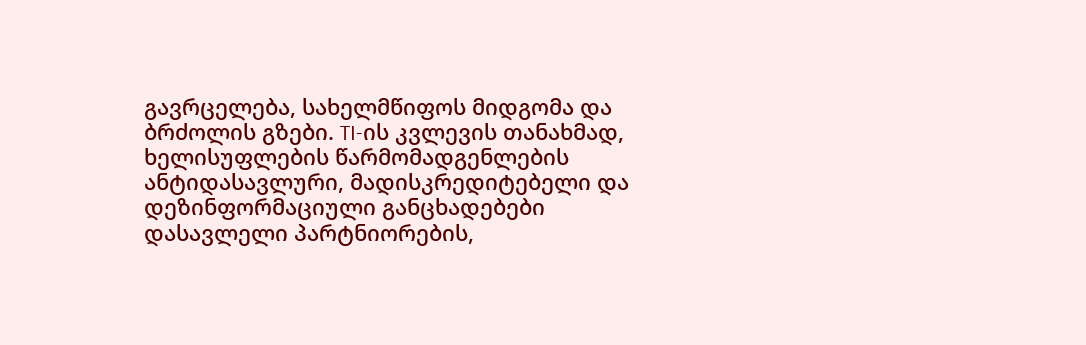გავრცელება, სახელმწიფოს მიდგომა და ბრძოლის გზები. TI-ის კვლევის თანახმად, ხელისუფლების წარმომადგენლების ანტიდასავლური, მადისკრედიტებელი და დეზინფორმაციული განცხადებები დასავლელი პარტნიორების,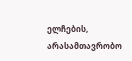ელჩების, არასამთავრობო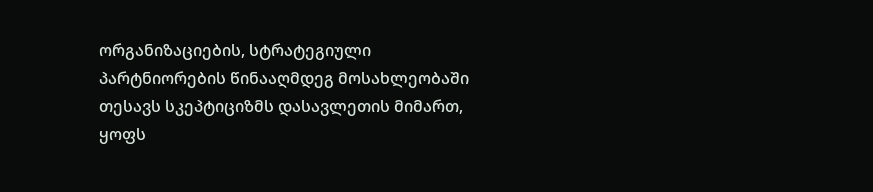ორგანიზაციების, სტრატეგიული პარტნიორების წინააღმდეგ მოსახლეობაში თესავს სკეპტიციზმს დასავლეთის მიმართ, ყოფს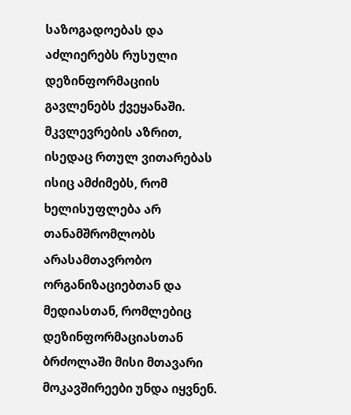საზოგადოებას და აძლიერებს რუსული დეზინფორმაციის გავლენებს ქვეყანაში.
მკვლევრების აზრით, ისედაც რთულ ვითარებას ისიც ამძიმებს, რომ ხელისუფლება არ თანამშრომლობს არასამთავრობო ორგანიზაციებთან და მედიასთან, რომლებიც დეზინფორმაციასთან ბრძოლაში მისი მთავარი მოკავშირეები უნდა იყვნენ.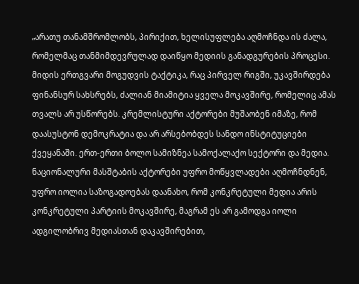„არათუ თანამშრომლობს, პირიქით, ხელისუფლება აღმოჩნდა ის ძალა, რომელმაც თანმიმდევრულად დაიწყო მედიის განადგურების პროცესი. მიდის ერთგვარი მოგუდვის ტაქტიკა, რაც პირველ რიგში, უკავშირდება ფინანსურ სახსრებს, ძალიან მიამიტია ყველა მოკავშირე, რომელიც ამას თვალს არ უსწორებს. კრემლისტური აქტორები მუშაობენ იმაზე, რომ დაასუსტონ დემოკრატია და არ არსებობდეს სანდო ინსტიტუციები ქვეყანაში. ერთ-ერთი ბოლო სამიზნეა სამოქალაქო სექტორი და მედია. ნაციონალური მასშტაბის აქტორები უფრო მოწყვლადები აღმოჩნდნენ, უფრო იოლია საზოგადოებას დაანახო, რომ კონკრეტული მედია არის კონკრეტული პარტიის მოკავშირე, მაგრამ ეს არ გამოდგა იოლი ადგილობრივ მედიასთან დაკავშირებით,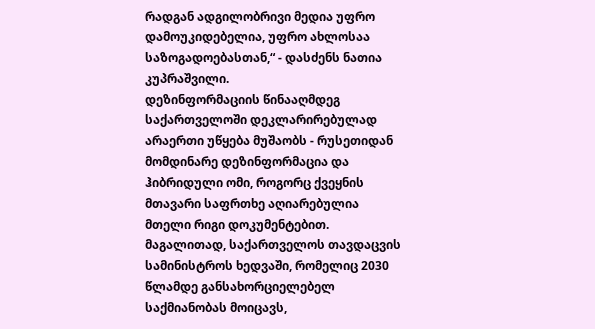რადგან ადგილობრივი მედია უფრო დამოუკიდებელია, უფრო ახლოსაა საზოგადოებასთან,“ - დასძენს ნათია კუპრაშვილი.
დეზინფორმაციის წინააღმდეგ საქართველოში დეკლარირებულად არაერთი უწყება მუშაობს - რუსეთიდან მომდინარე დეზინფორმაცია და ჰიბრიდული ომი, როგორც ქვეყნის მთავარი საფრთხე აღიარებულია მთელი რიგი დოკუმენტებით. მაგალითად, საქართველოს თავდაცვის სამინისტროს ხედვაში, რომელიც 2030 წლამდე განსახორციელებელ საქმიანობას მოიცავს,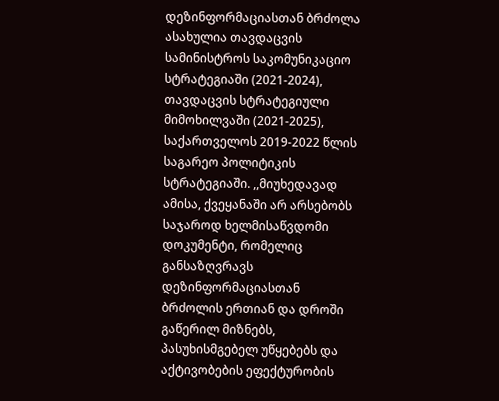დეზინფორმაციასთან ბრძოლა ასახულია თავდაცვის სამინისტროს საკომუნიკაციო სტრატეგიაში (2021-2024), თავდაცვის სტრატეგიული მიმოხილვაში (2021-2025), საქართველოს 2019-2022 წლის საგარეო პოლიტიკის სტრატეგიაში. ,,მიუხედავად ამისა, ქვეყანაში არ არსებობს საჯაროდ ხელმისაწვდომი დოკუმენტი, რომელიც განსაზღვრავს დეზინფორმაციასთან ბრძოლის ერთიან და დროში გაწერილ მიზნებს, პასუხისმგებელ უწყებებს და აქტივობების ეფექტურობის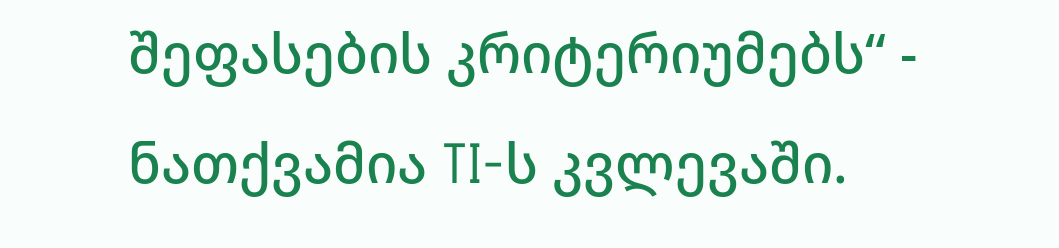შეფასების კრიტერიუმებს“ - ნათქვამია TI-ს კვლევაში.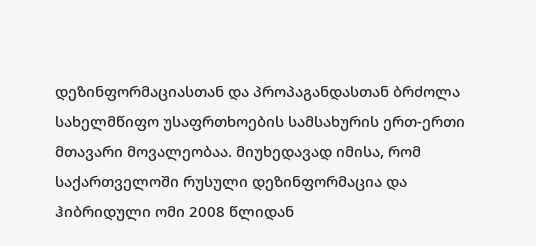დეზინფორმაციასთან და პროპაგანდასთან ბრძოლა სახელმწიფო უსაფრთხოების სამსახურის ერთ-ერთი მთავარი მოვალეობაა. მიუხედავად იმისა, რომ საქართველოში რუსული დეზინფორმაცია და ჰიბრიდული ომი 2008 წლიდან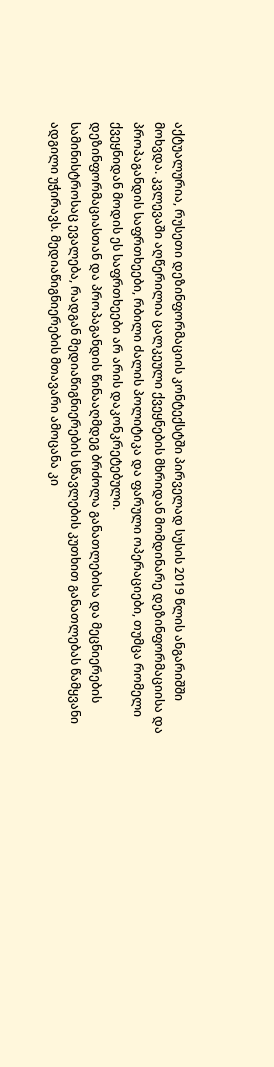აქტუალურია, რუსეთი დეზინფორმაციის კონტექსტში პირველად სუსის 2019 წლის ანგარიშში მოხვდა. კვლევაში აღწერილია ცალკეული ქვეყნების მხრიდან მომდინარე დეზინფორმაციისა და პროპაგანდის საფრთხეები, რბილი ძალის პოლიტიკა და ფარული ოპერაციები, თუმცა რომელი ქვეყნიდან მოდის ეს საფრთხეები არ არის დაკონკრეტებული.
დეზინფორმაციასთან და პროპაგანდის წინააღმდეგ ბრძოლა განათლებისა და მეცნიერების სამინისტროსაც ევალება, რადგან მედიაწიგნიერების სწავლების კუთხით განათლებას წამყვანი ადგილი უჭირავს. მედიაწიგნიერების მთავარი ამოცანა კი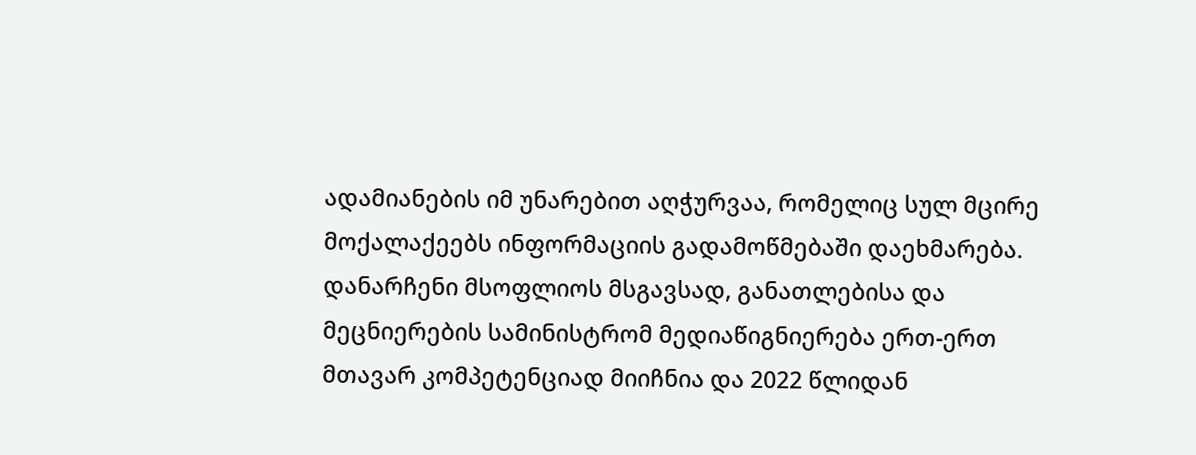ადამიანების იმ უნარებით აღჭურვაა, რომელიც სულ მცირე მოქალაქეებს ინფორმაციის გადამოწმებაში დაეხმარება. დანარჩენი მსოფლიოს მსგავსად, განათლებისა და მეცნიერების სამინისტრომ მედიაწიგნიერება ერთ-ერთ მთავარ კომპეტენციად მიიჩნია და 2022 წლიდან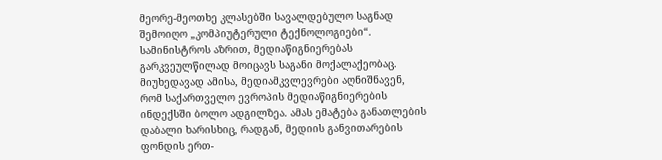მეორე-მეოთხე კლასებში სავალდებულო საგნად შემოიღო „კომპიუტერული ტექნოლოგიები“. სამინისტროს აზრით, მედიაწიგნიერებას გარკვეულწილად მოიცავს საგანი მოქალაქეობაც.
მიუხედავად ამისა, მედიამკვლევრები აღნიშნავენ, რომ საქართველო ევროპის მედიაწიგნიერების ინდექსში ბოლო ადგილზეა. ამას ემატება განათლების დაბალი ხარისხიც, რადგან, მედიის განვითარების ფონდის ერთ-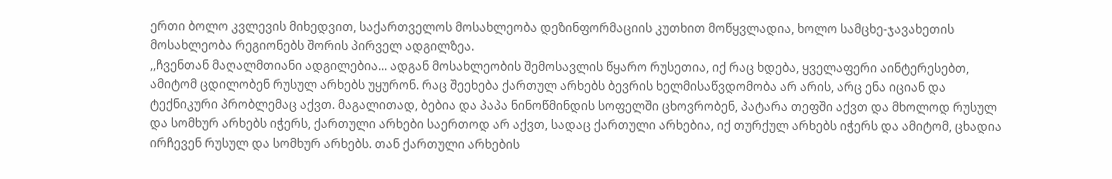ერთი ბოლო კვლევის მიხედვით, საქართველოს მოსახლეობა დეზინფორმაციის კუთხით მოწყვლადია, ხოლო სამცხე-ჯავახეთის მოსახლეობა რეგიონებს შორის პირველ ადგილზეა.
,,ჩვენთან მაღალმთიანი ადგილებია... ადგან მოსახლეობის შემოსავლის წყარო რუსეთია, იქ რაც ხდება, ყველაფერი აინტერესებთ, ამიტომ ცდილობენ რუსულ არხებს უყურონ. რაც შეეხება ქართულ არხებს ბევრის ხელმისაწვდომობა არ არის, არც ენა იციან და ტექნიკური პრობლემაც აქვთ. მაგალითად, ბებია და პაპა ნინოწმინდის სოფელში ცხოვრობენ, პატარა თეფში აქვთ და მხოლოდ რუსულ და სომხურ არხებს იჭერს, ქართული არხები საერთოდ არ აქვთ, სადაც ქართული არხებია, იქ თურქულ არხებს იჭერს და ამიტომ, ცხადია ირჩევენ რუსულ და სომხურ არხებს. თან ქართული არხების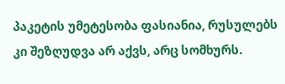პაკეტის უმეტესობა ფასიანია, რუსულებს კი შეზღუდვა არ აქვს, არც სომხურს.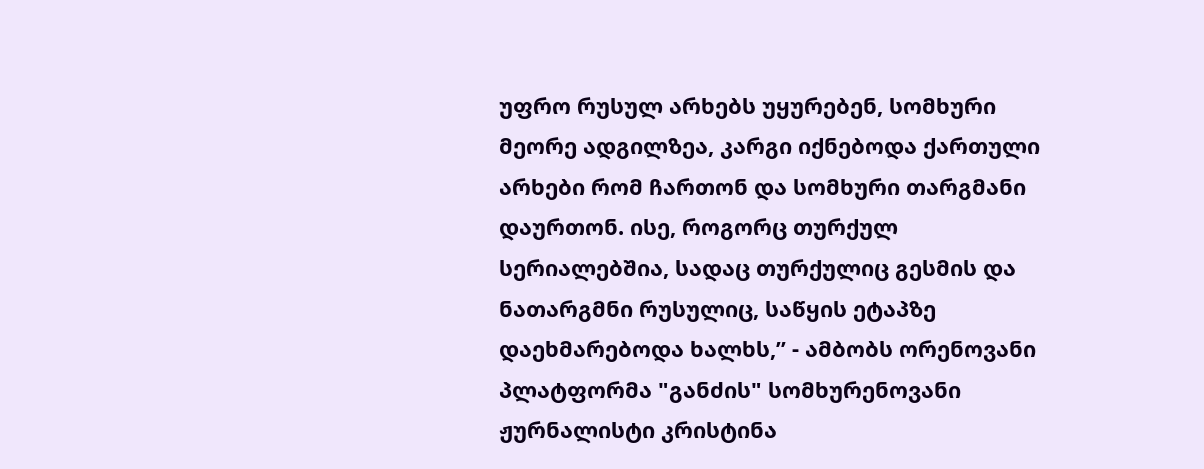უფრო რუსულ არხებს უყურებენ, სომხური მეორე ადგილზეა, კარგი იქნებოდა ქართული არხები რომ ჩართონ და სომხური თარგმანი დაურთონ. ისე, როგორც თურქულ სერიალებშია, სადაც თურქულიც გესმის და ნათარგმნი რუსულიც, საწყის ეტაპზე დაეხმარებოდა ხალხს,” - ამბობს ორენოვანი პლატფორმა "განძის" სომხურენოვანი ჟურნალისტი კრისტინა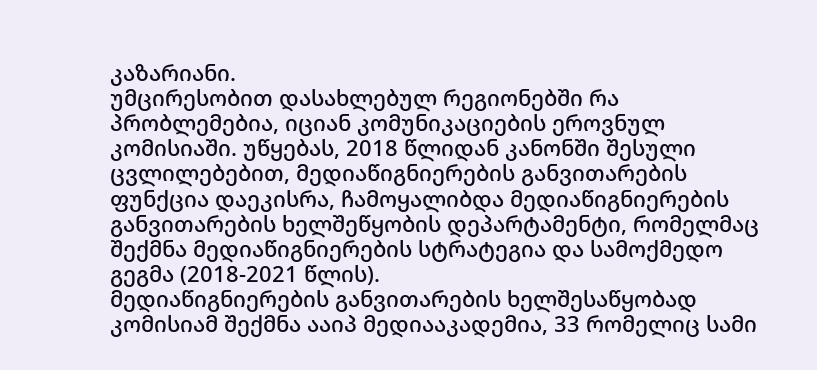კაზარიანი.
უმცირესობით დასახლებულ რეგიონებში რა პრობლემებია, იციან კომუნიკაციების ეროვნულ კომისიაში. უწყებას, 2018 წლიდან კანონში შესული ცვლილებებით, მედიაწიგნიერების განვითარების ფუნქცია დაეკისრა, ჩამოყალიბდა მედიაწიგნიერების განვითარების ხელშეწყობის დეპარტამენტი, რომელმაც შექმნა მედიაწიგნიერების სტრატეგია და სამოქმედო გეგმა (2018-2021 წლის).
მედიაწიგნიერების განვითარების ხელშესაწყობად კომისიამ შექმნა ააიპ მედიააკადემია, 33 რომელიც სამი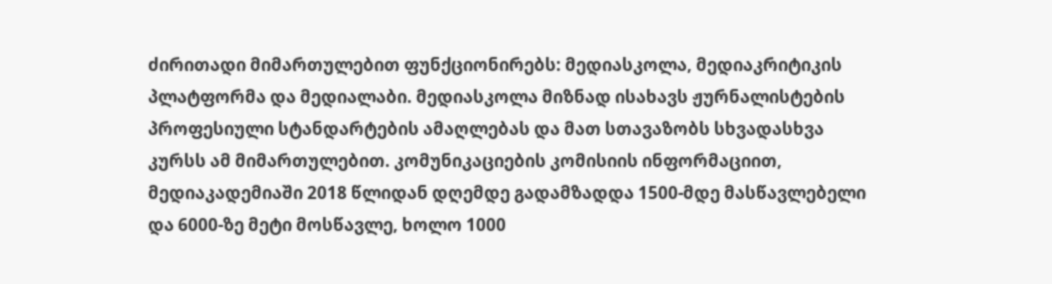ძირითადი მიმართულებით ფუნქციონირებს: მედიასკოლა, მედიაკრიტიკის პლატფორმა და მედიალაბი. მედიასკოლა მიზნად ისახავს ჟურნალისტების პროფესიული სტანდარტების ამაღლებას და მათ სთავაზობს სხვადასხვა კურსს ამ მიმართულებით. კომუნიკაციების კომისიის ინფორმაციით, მედიაკადემიაში 2018 წლიდან დღემდე გადამზადდა 1500-მდე მასწავლებელი და 6000-ზე მეტი მოსწავლე, ხოლო 1000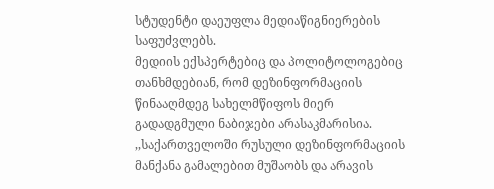სტუდენტი დაეუფლა მედიაწიგნიერების საფუძვლებს.
მედიის ექსპერტებიც და პოლიტოლოგებიც თანხმდებიან, რომ დეზინფორმაციის წინააღმდეგ სახელმწიფოს მიერ გადადგმული ნაბიჯები არასაკმარისია.
,,საქართველოში რუსული დეზინფორმაციის მანქანა გამალებით მუშაობს და არავის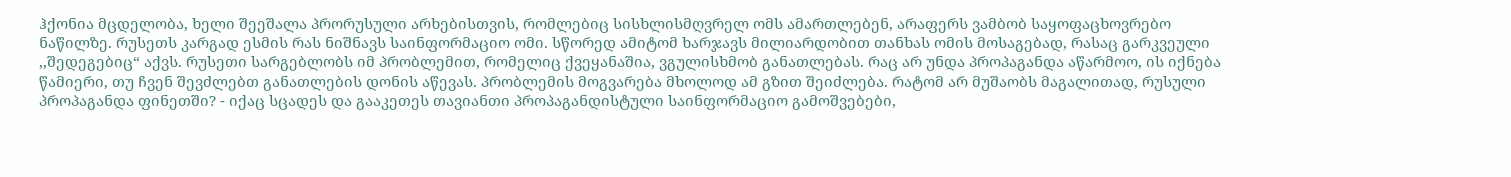ჰქონია მცდელობა, ხელი შეეშალა პრორუსული არხებისთვის, რომლებიც სისხლისმღვრელ ომს ამართლებენ, არაფერს ვამბობ საყოფაცხოვრებო ნაწილზე. რუსეთს კარგად ესმის რას ნიშნავს საინფორმაციო ომი. სწორედ ამიტომ ხარჯავს მილიარდობით თანხას ომის მოსაგებად, რასაც გარკვეული ,,შედეგებიც“ აქვს. რუსეთი სარგებლობს იმ პრობლემით, რომელიც ქვეყანაშია, ვგულისხმობ განათლებას. რაც არ უნდა პროპაგანდა აწარმოო, ის იქნება წამიერი, თუ ჩვენ შევძლებთ განათლების დონის აწევას. პრობლემის მოგვარება მხოლოდ ამ გზით შეიძლება. რატომ არ მუშაობს მაგალითად, რუსული პროპაგანდა ფინეთში? - იქაც სცადეს და გააკეთეს თავიანთი პროპაგანდისტული საინფორმაციო გამოშვებები,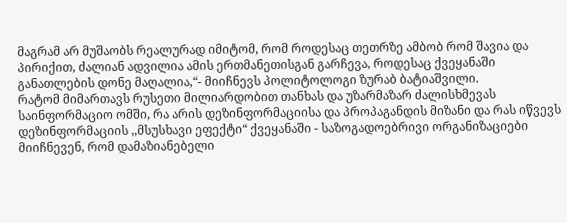მაგრამ არ მუშაობს რეალურად იმიტომ, რომ როდესაც თეთრზე ამბობ რომ შავია და პირიქით, ძალიან ადვილია ამის ერთმანეთისგან გარჩევა, როდესაც ქვეყანაში განათლების დონე მაღალია,“- მიიჩნევს პოლიტოლოგი ზურაბ ბატიაშვილი.
რატომ მიმართავს რუსეთი მილიარდობით თანხას და უზარმაზარ ძალისხმევას საინფორმაციო ომში, რა არის დეზინფორმაციისა და პროპაგანდის მიზანი და რას იწვევს დეზინფორმაციის ,,მსუსხავი ეფექტი“ ქვეყანაში - საზოგადოებრივი ორგანიზაციები მიიჩნევენ, რომ დამაზიანებელი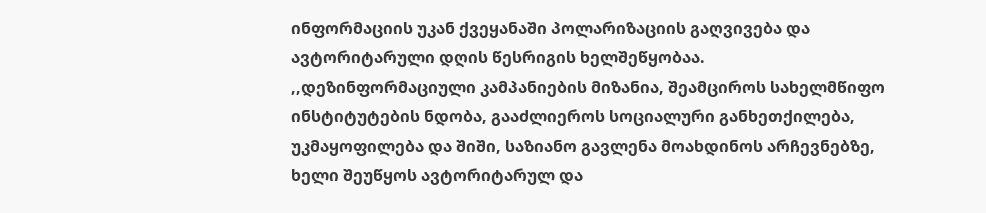ინფორმაციის უკან ქვეყანაში პოლარიზაციის გაღვივება და ავტორიტარული დღის წესრიგის ხელშეწყობაა.
,,დეზინფორმაციული კამპანიების მიზანია, შეამციროს სახელმწიფო ინსტიტუტების ნდობა, გააძლიეროს სოციალური განხეთქილება, უკმაყოფილება და შიში, საზიანო გავლენა მოახდინოს არჩევნებზე, ხელი შეუწყოს ავტორიტარულ და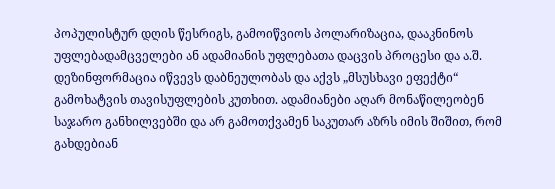პოპულისტურ დღის წესრიგს, გამოიწვიოს პოლარიზაცია, დააკნინოს უფლებადამცველები ან ადამიანის უფლებათა დაცვის პროცესი და ა.შ. დეზინფორმაცია იწვევს დაბნეულობას და აქვს „მსუსხავი ეფექტი“ გამოხატვის თავისუფლების კუთხით. ადამიანები აღარ მონაწილეობენ საჯარო განხილვებში და არ გამოთქვამენ საკუთარ აზრს იმის შიშით, რომ გახდებიან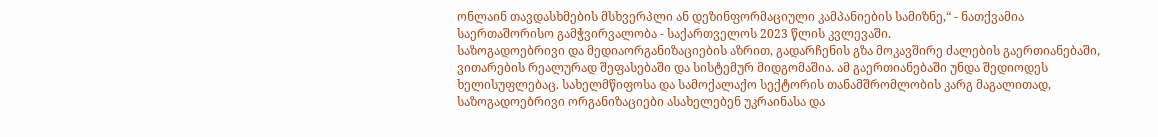ონლაინ თავდასხმების მსხვერპლი ან დეზინფორმაციული კამპანიების სამიზნე,“ - ნათქვამია საერთაშორისო გამჭვირვალობა - საქართველოს 2023 წლის კვლევაში.
საზოგადოებრივი და მედიაორგანიზაციების აზრით, გადარჩენის გზა მოკავშირე ძალების გაერთიანებაში, ვითარების რეალურად შეფასებაში და სისტემურ მიდგომაშია. ამ გაერთიანებაში უნდა შედიოდეს ხელისუფლებაც. სახელმწიფოსა და სამოქალაქო სექტორის თანამშრომლობის კარგ მაგალითად, საზოგადოებრივი ორგანიზაციები ასახელებენ უკრაინასა და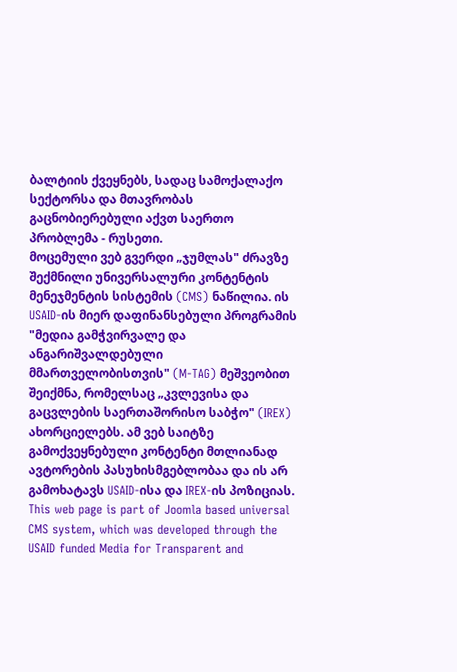ბალტიის ქვეყნებს, სადაც სამოქალაქო სექტორსა და მთავრობას გაცნობიერებული აქვთ საერთო პრობლემა - რუსეთი.
მოცემული ვებ გვერდი „ჯუმლას" ძრავზე შექმნილი უნივერსალური კონტენტის მენეჯმენტის სისტემის (CMS) ნაწილია. ის USAID-ის მიერ დაფინანსებული პროგრამის "მედია გამჭვირვალე და ანგარიშვალდებული მმართველობისთვის" (M-TAG) მეშვეობით შეიქმნა, რომელსაც „კვლევისა და გაცვლების საერთაშორისო საბჭო" (IREX) ახორციელებს. ამ ვებ საიტზე გამოქვეყნებული კონტენტი მთლიანად ავტორების პასუხისმგებლობაა და ის არ გამოხატავს USAID-ისა და IREX-ის პოზიციას.
This web page is part of Joomla based universal CMS system, which was developed through the USAID funded Media for Transparent and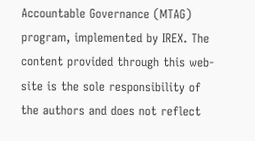Accountable Governance (MTAG) program, implemented by IREX. The content provided through this web-site is the sole responsibility of the authors and does not reflect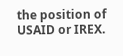the position of USAID or IREX.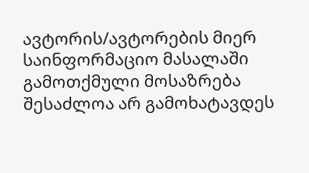ავტორის/ავტორების მიერ საინფორმაციო მასალაში გამოთქმული მოსაზრება შესაძლოა არ გამოხატავდეს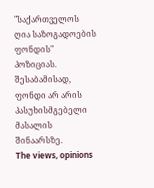"საქართველოს ღია საზოგადოების ფონდის" პოზიციას. შესაბამისად, ფონდი არ არის პასუხისმგებელი მასალის შინაარსზე.
The views, opinions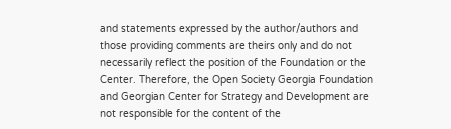and statements expressed by the author/authors and those providing comments are theirs only and do not necessarily reflect the position of the Foundation or the Center. Therefore, the Open Society Georgia Foundation and Georgian Center for Strategy and Development are not responsible for the content of the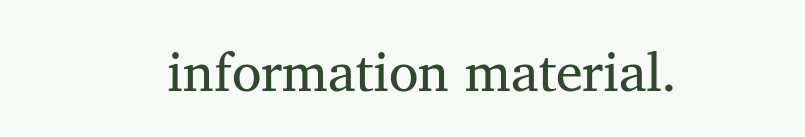information material.